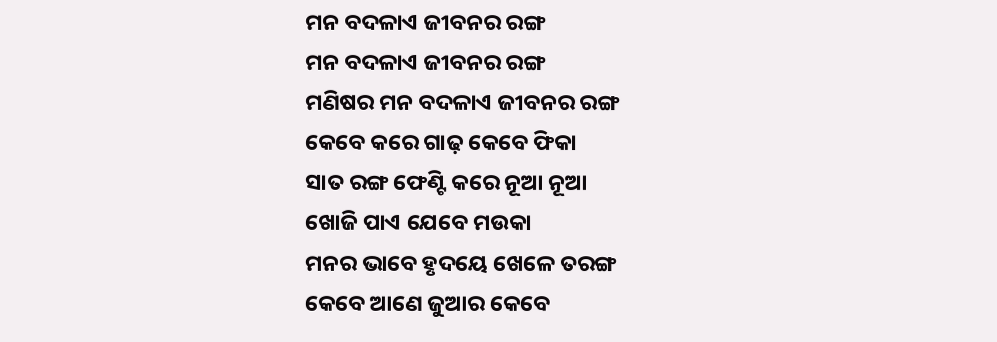ମନ ବଦଳାଏ ଜୀବନର ରଙ୍ଗ
ମନ ବଦଳାଏ ଜୀବନର ରଙ୍ଗ
ମଣିଷର ମନ ବଦଳାଏ ଜୀବନର ରଙ୍ଗ
କେବେ କରେ ଗାଢ଼ କେବେ ଫିକା
ସାତ ରଙ୍ଗ ଫେଣ୍ଟି କରେ ନୂଆ ନୂଆ
ଖୋଜି ପାଏ ଯେବେ ମଉକା
ମନର ଭାବେ ହୃଦୟେ ଖେଳେ ତରଙ୍ଗ
କେବେ ଆଣେ ଜୁଆର କେବେ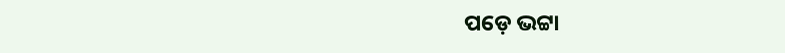ପଡ଼େ ଭଟ୍ଟା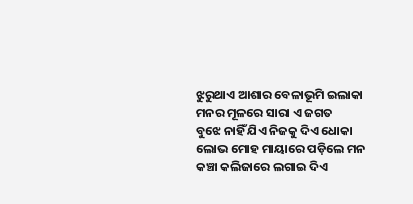ଝୁରୁଥାଏ ଆଶାର ବେଳାଭୂମି ଇଲାକା
ମନର ମୂଳରେ ସାରା ଏ ଜଗତ
ବୁଝେ ନାହିଁ ଯିଏ ନିଜକୁ ଦିଏ ଧୋକା
ଲୋଭ ମୋହ ମାୟାରେ ପଡ଼ିଲେ ମନ
କଞ୍ଚା କଲିଜାରେ ଲଗାଇ ଦିଏ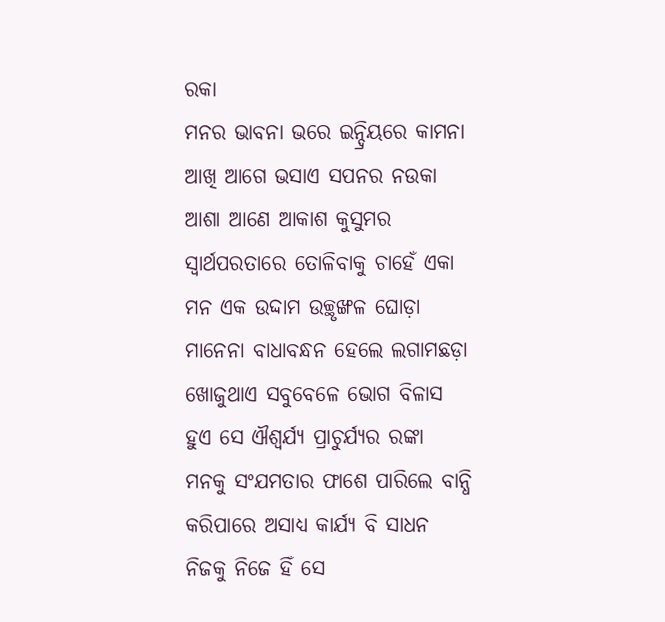ରକା
ମନର ଭାବନା ଭରେ ଇନ୍ଦ୍ରିୟରେ କାମନା
ଆଖି ଆଗେ ଭସାଏ ସପନର ନଉକା
ଆଶା ଆଣେ ଆକାଶ କୁସୁମର
ସ୍ଵାର୍ଥପରତାରେ ତୋଳିବାକୁ ଚାହେଁ ଏକା
ମନ ଏକ ଉଦ୍ଦାମ ଉଚ୍ଛୃଙ୍ଖଳ ଘୋଡ଼ା
ମାନେନା ବାଧାବନ୍ଧନ ହେଲେ ଲଗାମଛଡ଼ା
ଖୋଜୁଥାଏ ସବୁବେଳେ ଭୋଗ ବିଳାସ
ହୁଏ ସେ ଐଶ୍ୱର୍ଯ୍ୟ ପ୍ରାଚୁର୍ଯ୍ୟର ରଙ୍କା
ମନକୁ ସଂଯମତାର ଫାଶେ ପାରିଲେ ବାନ୍ଧି
କରିପାରେ ଅସାଧ୍ୟ କାର୍ଯ୍ୟ ବି ସାଧନ
ନିଜକୁ ନିଜେ ହିଁ ସେ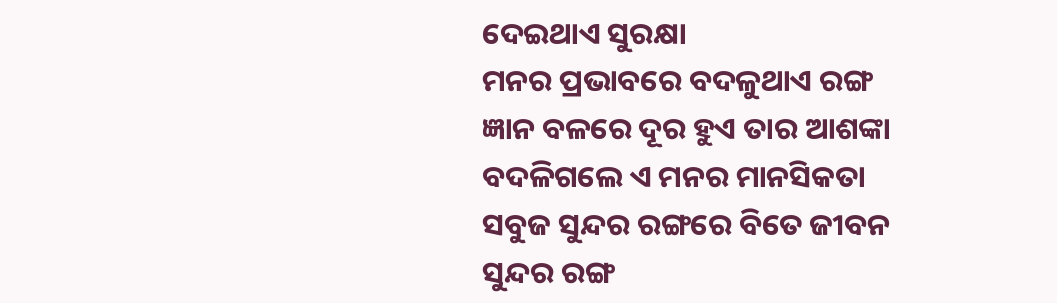ଦେଇଥାଏ ସୁରକ୍ଷା
ମନର ପ୍ରଭାବରେ ବଦଳୁଥାଏ ରଙ୍ଗ
ଜ୍ଞାନ ବଳରେ ଦୂର ହୁଏ ତାର ଆଶଙ୍କା
ବଦଳିଗଲେ ଏ ମନର ମାନସିକତା
ସବୁଜ ସୁନ୍ଦର ରଙ୍ଗରେ ବିତେ ଜୀବନ
ସୁନ୍ଦର ରଙ୍ଗ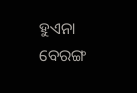ହୁଏନା ବେରଙ୍ଗ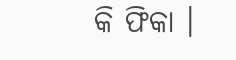କି ଫିକା ।